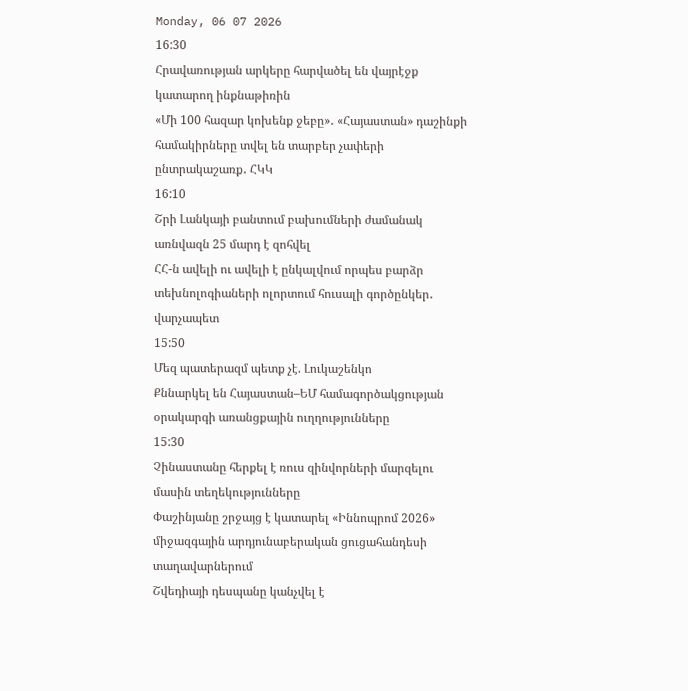Monday, 06 07 2026
16:30
Հրավառության արկերը հարվածել են վայրէջք կատարող ինքնաթիռին
«Մի 100 հազար կոխենք ջեբը»․ «Հայաստան» դաշինքի համակիրները տվել են տարբեր չափերի ընտրակաշառք․ ՀԿԿ
16:10
Շրի Լանկայի բանտում բախումների ժամանակ առնվազն 25 մարդ է զոհվել
ՀՀ-ն ավելի ու ավելի է ընկալվում որպես բարձր տեխնոլոգիաների ոլորտում հուսալի գործընկեր․ վարչապետ
15:50
Մեզ պատերազմ պետք չէ. Լուկաշենկո
Քննարկել են Հայաստան–ԵՄ համագործակցության օրակարգի առանցքային ուղղությունները
15:30
Չինաստանը հերքել է ռուս զինվորների մարզելու մասին տեղեկությունները
Փաշինյանը շրջայց է կատարել «Իննոպրոմ 2026» միջազգային արդյունաբերական ցուցահանդեսի տաղավարներում
Շվեդիայի դեսպանը կանչվել է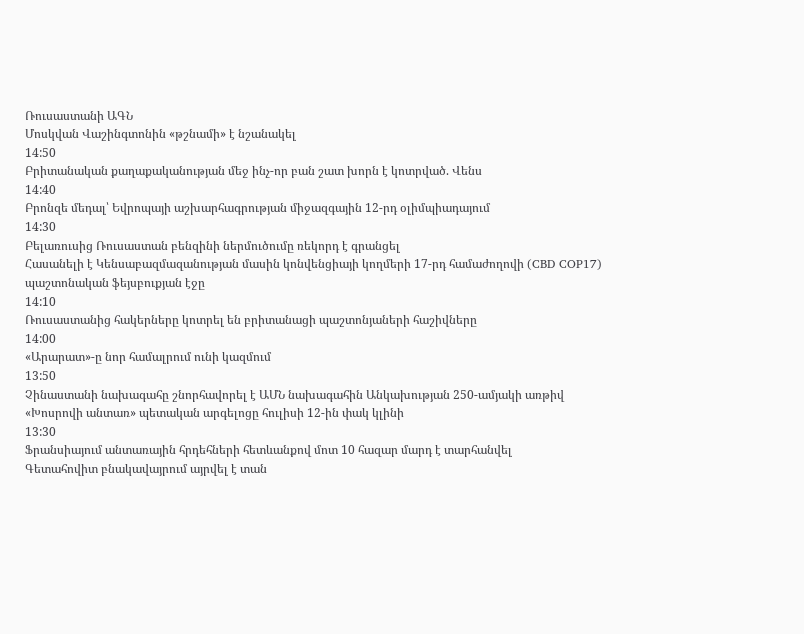Ռուսաստանի ԱԳՆ
Մոսկվան Վաշինգտոնին «թշնամի» է նշանակել
14:50
Բրիտանական քաղաքականության մեջ ինչ-որ բան շատ խորն է կոտրված. Վենս
14:40
Բրոնզե մեդալ՝ Եվրոպայի աշխարհագրության միջազգային 12-րդ օլիմպիադայում
14:30
Բելառուսից Ռուսաստան բենզինի ներմուծումը ռեկորդ է գրանցել
Հասանելի է Կենսաբազմազանության մասին կոնվենցիայի կողմերի 17-րդ համաժողովի (CBD COP17) պաշտոնական ֆեյսբուքյան էջը
14:10
Ռուսաստանից հակերները կոտրել են բրիտանացի պաշտոնյաների հաշիվները
14:00
«Արարատ»-ը նոր համալրում ունի կազմում
13:50
Չինաստանի նախագահը շնորհավորել է ԱՄՆ նախագահին Անկախության 250-ամյակի առթիվ
«Խոսրովի անտառ» պետական արգելոցը հուլիսի 12-ին փակ կլինի
13:30
Ֆրանսիայում անտառային հրդեհների հետևանքով մոտ 10 հազար մարդ է տարհանվել
Գետահովիտ բնակավայրում այրվել է տան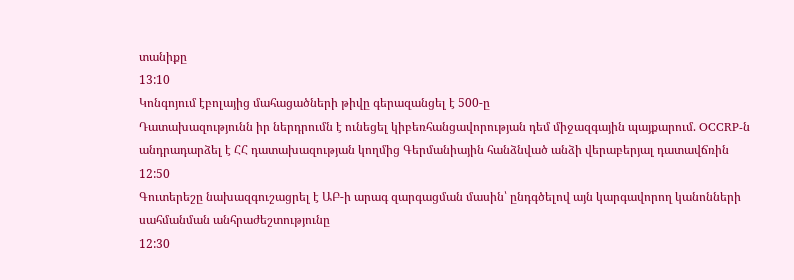տանիքը
13:10
Կոնգոյում էբոլայից մահացածների թիվը գերազանցել է 500-ը
Դատախազությունն իր ներդրումն է ունեցել կիբեռհանցավորության դեմ միջազգային պայքարում. OCCRP-ն անդրադարձել է ՀՀ դատախազության կողմից Գերմանիային հանձնված անձի վերաբերյալ դատավճռին
12:50
Գուտերեշը նախազգուշացրել է ԱԲ-ի արագ զարգացման մասին՝ ընդգծելով այն կարգավորող կանոնների սահմանման անհրաժեշտությունը
12:30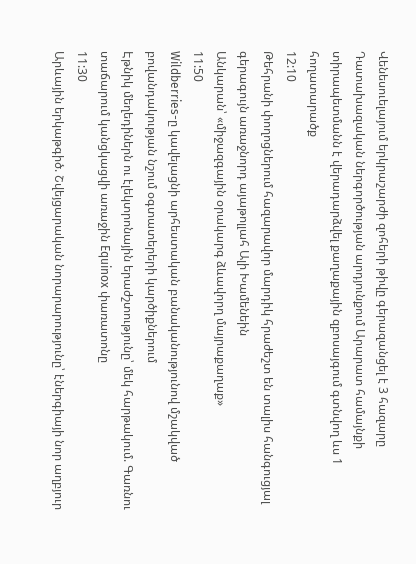Վենեսուելայում երկրաշարժի զոհերի թիվը գերազանցել է 3 հազարը
Դատախազական ներգործության արդյունքում Արարատ համայնքի տիրապետմանն է վերադարձվել քաղաքային զբոսայգում գտնվող ևս 1 հողատարածք
12:10
Թեհրանի փողոցներում հազարավոր մարդիկ հրաժեշտ են տալիս հանգուցյալ գերագույն առաջնորդ այաթոլլահ Ալի Խամենեին
Անկարան՝ «միջազգային օրակարգ ձևավորղ մայրաքաղաք»
11:50
Wildberries-ը կավելացնի արհեստական բանականությունով մշակված բովանդակության նշում օգտատերերի կարծիքներում
Էթնիկ մեղեդիներն ու էլեկտրոնային երաժշտությունը՝ մեկ հարթակում. Գառնու տաճարում կանցկացվի առաջին Equinox փառատոնը
11:30
Արևային երկաթգիծ. Շվեյցարական նորարարությունը՝ էներգիայի նոր աղբյուր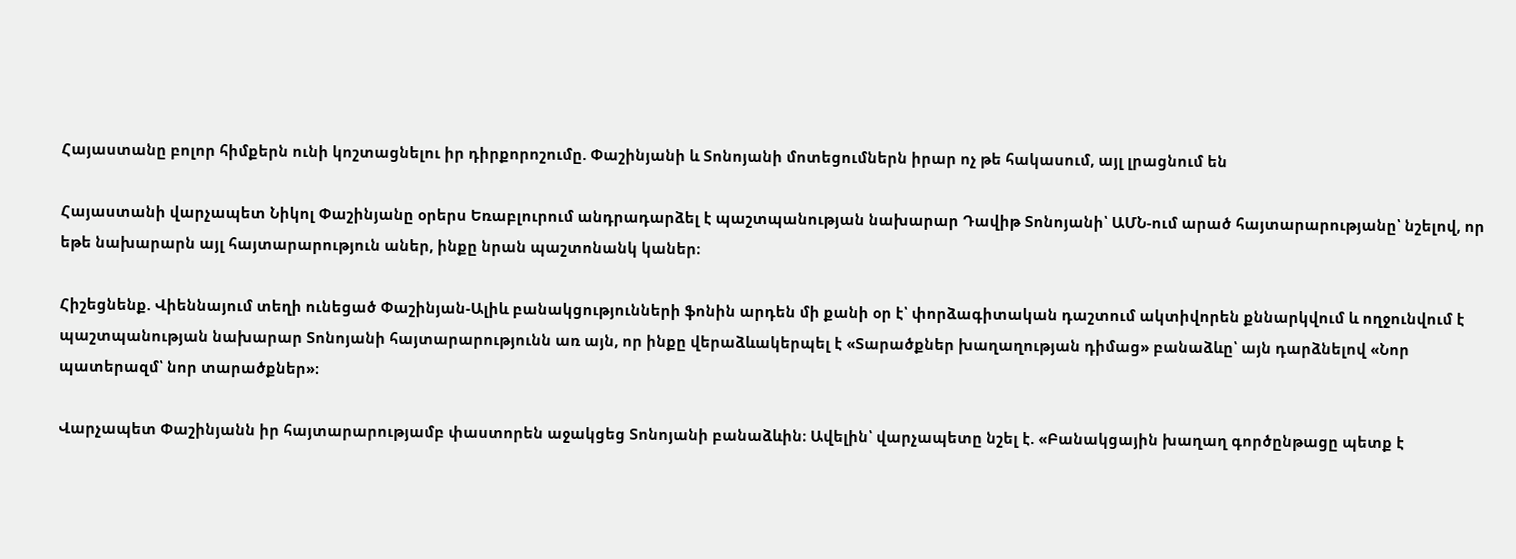Հայաստանը բոլոր հիմքերն ունի կոշտացնելու իր դիրքորոշումը. Փաշինյանի և Տոնոյանի մոտեցումներն իրար ոչ թե հակասում, այլ լրացնում են

Հայաստանի վարչապետ Նիկոլ Փաշինյանը օրերս Եռաբլուրում անդրադարձել է պաշտպանության նախարար Դավիթ Տոնոյանի՝ ԱՄՆ-ում արած հայտարարությանը՝ նշելով, որ եթե նախարարն այլ հայտարարություն աներ, ինքը նրան պաշտոնանկ կաներ։

Հիշեցնենք. Վիեննայում տեղի ունեցած Փաշինյան-Ալիև բանակցությունների ֆոնին արդեն մի քանի օր է՝ փորձագիտական դաշտում ակտիվորեն քննարկվում և ողջունվում է պաշտպանության նախարար Տոնոյանի հայտարարությունն առ այն, որ ինքը վերաձևակերպել է «Տարածքներ խաղաղության դիմաց» բանաձևը՝ այն դարձնելով «Նոր պատերազմ՝ նոր տարածքներ»։

Վարչապետ Փաշինյանն իր հայտարարությամբ փաստորեն աջակցեց Տոնոյանի բանաձևին։ Ավելին՝ վարչապետը նշել է. «Բանակցային խաղաղ գործընթացը պետք է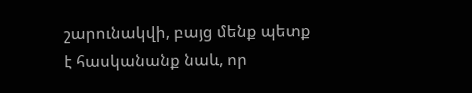շարունակվի, բայց մենք պետք է հասկանանք նաև, որ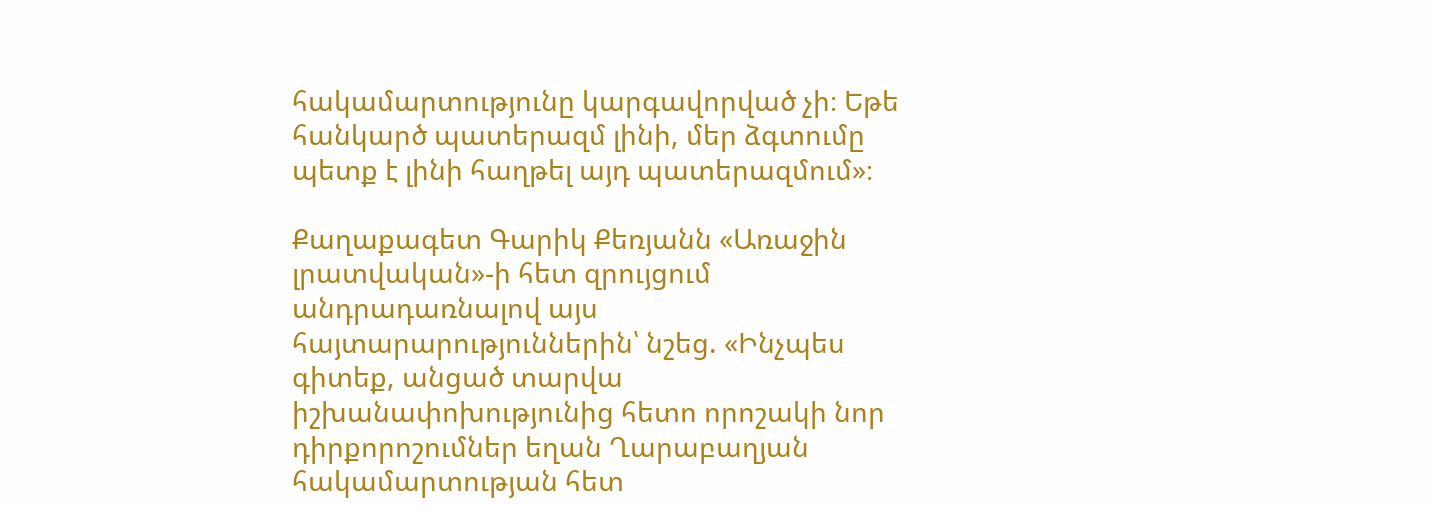հակամարտությունը կարգավորված չի։ Եթե հանկարծ պատերազմ լինի, մեր ձգտումը պետք է լինի հաղթել այդ պատերազմում»։

Քաղաքագետ Գարիկ Քեռյանն «Առաջին լրատվական»-ի հետ զրույցում անդրադառնալով այս հայտարարություններին՝ նշեց. «Ինչպես գիտեք, անցած տարվա իշխանափոխությունից հետո որոշակի նոր դիրքորոշումներ եղան Ղարաբաղյան հակամարտության հետ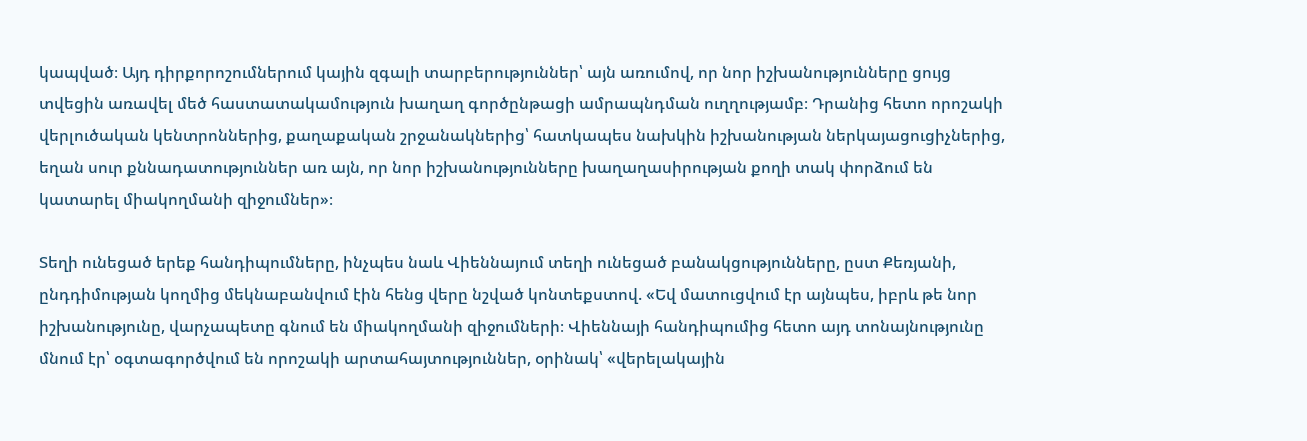կապված։ Այդ դիրքորոշումներում կային զգալի տարբերություններ՝ այն առումով, որ նոր իշխանությունները ցույց տվեցին առավել մեծ հաստատակամություն խաղաղ գործընթացի ամրապնդման ուղղությամբ։ Դրանից հետո որոշակի վերլուծական կենտրոններից, քաղաքական շրջանակներից՝ հատկապես նախկին իշխանության ներկայացուցիչներից, եղան սուր քննադատություններ առ այն, որ նոր իշխանությունները խաղաղասիրության քողի տակ փորձում են կատարել միակողմանի զիջումներ»։

Տեղի ունեցած երեք հանդիպումները, ինչպես նաև Վիեննայում տեղի ունեցած բանակցությունները, ըստ Քեռյանի, ընդդիմության կողմից մեկնաբանվում էին հենց վերը նշված կոնտեքստով. «Եվ մատուցվում էր այնպես, իբրև թե նոր իշխանությունը, վարչապետը գնում են միակողմանի զիջումների։ Վիեննայի հանդիպումից հետո այդ տոնայնությունը մնում էր՝ օգտագործվում են որոշակի արտահայտություններ, օրինակ՝ «վերելակային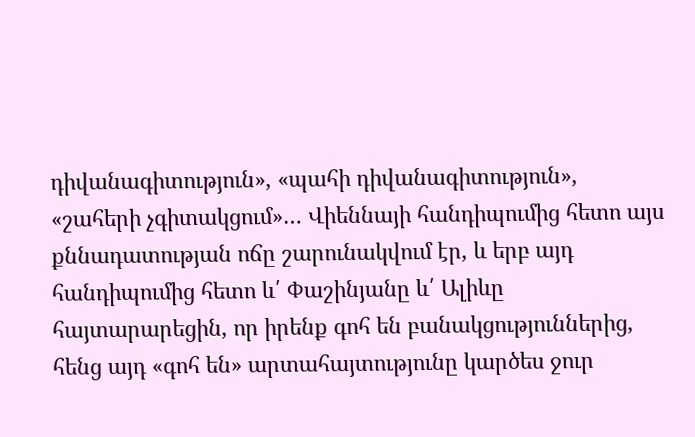դիվանագիտություն», «պահի դիվանագիտություն», «շահերի չգիտակցում»… Վիեննայի հանդիպումից հետո այս քննադատության ոճը շարունակվում էր, և երբ այդ հանդիպումից հետո և՛ Փաշինյանը և՛ Ալիևը հայտարարեցին, որ իրենք գոհ են բանակցություններից, հենց այդ «գոհ են» արտահայտությունը կարծես ջուր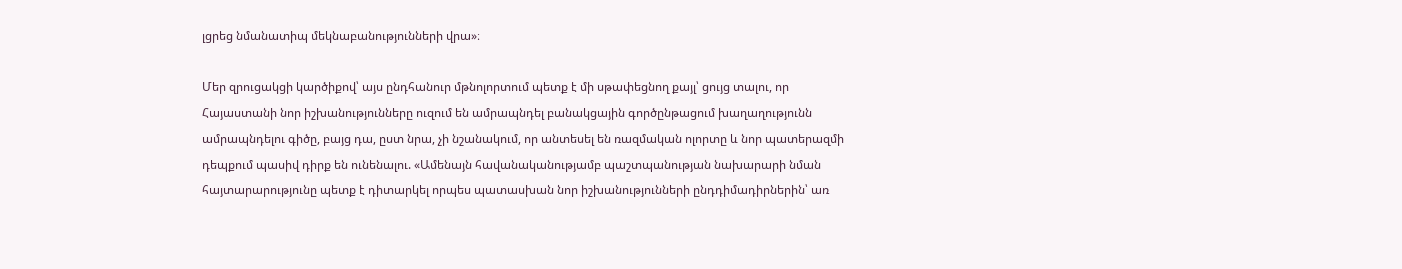լցրեց նմանատիպ մեկնաբանությունների վրա»։

Մեր զրուցակցի կարծիքով՝ այս ընդհանուր մթնոլորտում պետք է մի սթափեցնող քայլ՝ ցույց տալու, որ Հայաստանի նոր իշխանությունները ուզում են ամրապնդել բանակցային գործընթացում խաղաղությունն ամրապնդելու գիծը, բայց դա, ըստ նրա, չի նշանակում, որ անտեսել են ռազմական ոլորտը և նոր պատերազմի դեպքում պասիվ դիրք են ունենալու. «Ամենայն հավանականությամբ պաշտպանության նախարարի նման հայտարարությունը պետք է դիտարկել որպես պատասխան նոր իշխանությունների ընդդիմադիրներին՝ առ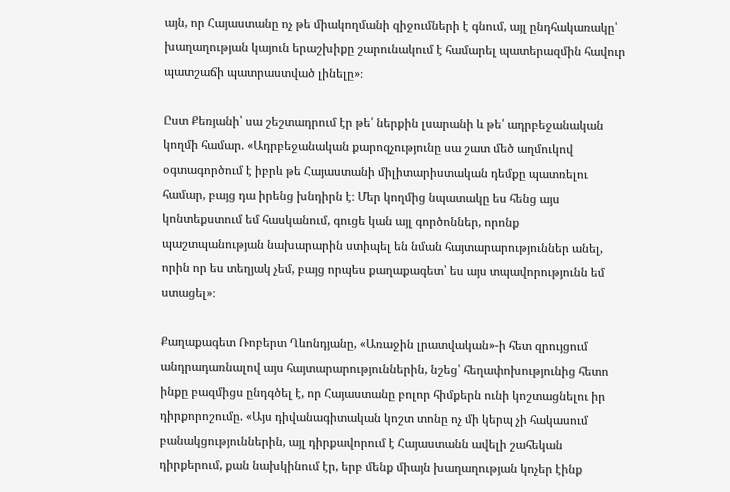այն, որ Հայաստանը ոչ թե միակողմանի զիջումների է գնում, այլ ընդհակառակը՝ խաղաղության կայուն երաշխիքը շարունակում է համարել պատերազմին հավուր պատշաճի պատրաստված լինելը»։

Ըստ Քեռյանի՝ սա շեշտադրում էր թե՛ ներքին լսարանի և թե՛ ադրբեջանական կողմի համար. «Ադրբեջանական քարոզչությունը սա շատ մեծ աղմուկով օգտագործում է իբրև թե Հայաստանի միլիտարիստական դեմքը պատռելու համար, բայց դա իրենց խնդիրն է։ Մեր կողմից նպատակը ես հենց այս կոնտեքստում եմ հասկանում, գուցե կան այլ գործոններ, որոնք պաշտպանության նախարարին ստիպել են նման հայտարարություններ անել, որին որ ես տեղյակ չեմ, բայց որպես քաղաքագետ՝ ես այս տպավորությունն եմ ստացել»։

Քաղաքագետ Ռոբերտ Ղևոնդյանը, «Առաջին լրատվական»-ի հետ զրույցում անդրադառնալով այս հայտարարություններին, նշեց՝ հեղափոխությունից հետո ինքը բազմիցս ընդգծել է, որ Հայաստանը բոլոր հիմքերն ունի կոշտացնելու իր դիրքորոշումը. «Այս դիվանագիտական կոշտ տոնը ոչ մի կերպ չի հակասում բանակցություններին, այլ դիրքավորում է Հայաստանն ավելի շահեկան դիրքերում, քան նախկինում էր, երբ մենք միայն խաղաղության կոչեր էինք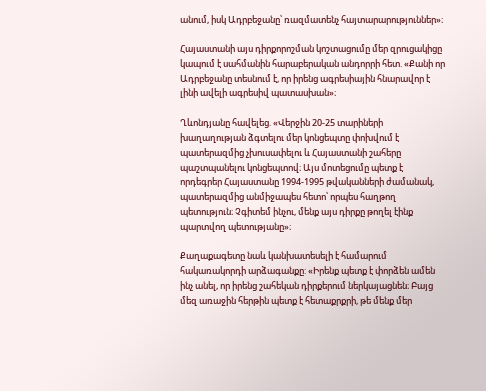անում, իսկ Ադրբեջանը՝ ռազմատենչ հայտարարություններ»։

Հայաստանի այս դիրքորոշման կոշտացումը մեր զրուցակիցը կապում է սահմանին հարաբերական անդորրի հետ. «Քանի որ Ադրբեջանը տեսնում է, որ իրենց ագրեսիային հնարավոր է լինի ավելի ագրեսիվ պատասխան»։

Ղևոնդյանը հավելեց. «Վերջին 20-25 տարիների խաղաղության ձգտելու մեր կոնցեպտը փոխվում է պատերազմից չխուսափելու և Հայաստանի շահերը պաշտպանելու կոնցեպտով։ Այս մոտեցումը պետք է որդեգրեր Հայաստանը 1994-1995 թվականների ժամանակ, պատերազմից անմիջապես հետո՝ որպես հաղթող պետություն։ Չգիտեմ ինչու, մենք այս դիրքը թողել էինք պարտվող պետությանը»։

Քաղաքագետը նաև կանխատեսելի է համարում հակառակորդի արձագանքը: «Իրենք պետք է փորձեն ամեն ինչ անել, որ իրենց շահեկան դիրքերում ներկայացնեն։ Բայց մեզ առաջին հերթին պետք է հետաքրքրի, թե մենք մեր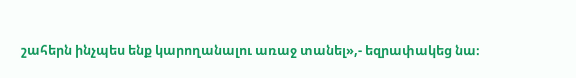շահերն ինչպես ենք կարողանալու առաջ տանել»,- եզրափակեց նա։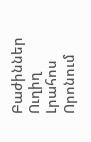Բաժիններ
Ուղիղ
Լրահոս
Որոնում